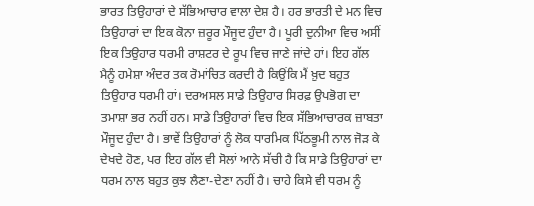ਭਾਰਤ ਤਿਉਹਾਰਾਂ ਦੇ ਸੱਭਿਆਚਾਰ ਵਾਲਾ ਦੇਸ਼ ਹੈ। ਹਰ ਭਾਰਤੀ ਦੇ ਮਨ ਵਿਚ ਤਿਉਹਾਰਾਂ ਦਾ ਇਕ ਕੋਨਾ ਜ਼ਰੂਰ ਮੌਜੂਦ ਹੁੰਦਾ ਹੈ। ਪੂਰੀ ਦੁਨੀਆ ਵਿਚ ਅਸੀਂ ਇਕ ਤਿਉਹਾਰ ਧਰਮੀ ਰਾਸ਼ਟਰ ਦੇ ਰੂਪ ਵਿਚ ਜਾਣੇ ਜਾਂਦੇ ਹਾਂ। ਇਹ ਗੱਲ ਮੈਨੂੰ ਹਮੇਸ਼ਾ ਅੰਦਰ ਤਕ ਰੋਮਾਂਚਿਤ ਕਰਦੀ ਹੈ ਕਿਉਂਕਿ ਮੈਂ ਖ਼ੁਦ ਬਹੁਤ ਤਿਉਹਾਰ ਧਰਮੀ ਹਾਂ। ਦਰਅਸਲ ਸਾਡੇ ਤਿਉਹਾਰ ਸਿਰਫ਼ ਉਪਭੋਗ ਦਾ ਤਮਾਸ਼ਾ ਭਰ ਨਹੀਂ ਹਨ। ਸਾਡੇ ਤਿਉਹਾਰਾਂ ਵਿਚ ਇਕ ਸੱਭਿਆਚਾਰਕ ਜ਼ਾਬਤਾ ਮੌਜੂਦ ਹੁੰਦਾ ਹੈ। ਭਾਵੇਂ ਤਿਉਹਾਰਾਂ ਨੂੰ ਲੋਕ ਧਾਰਮਿਕ ਪਿੱਠਭੂਮੀ ਨਾਲ ਜੋੜ ਕੇ ਦੇਖਦੇ ਹੋਣ, ਪਰ ਇਹ ਗੱਲ ਵੀ ਸੋਲਾਂ ਆਨੇ ਸੱਚੀ ਹੈ ਕਿ ਸਾਡੇ ਤਿਉਹਾਰਾਂ ਦਾ ਧਰਮ ਨਾਲ ਬਹੁਤ ਕੁਝ ਲੈਣਾ-ਦੇਣਾ ਨਹੀਂ ਹੈ। ਚਾਹੇ ਕਿਸੇ ਵੀ ਧਰਮ ਨੂੰ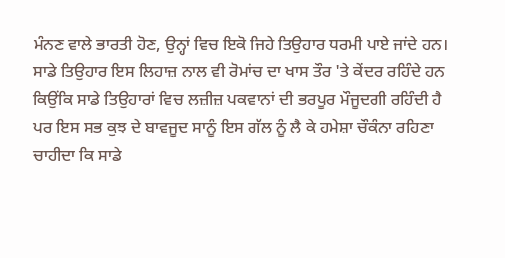ਮੰਨਣ ਵਾਲੇ ਭਾਰਤੀ ਹੋਣ, ਉਨ੍ਹਾਂ ਵਿਚ ਇਕੋ ਜਿਹੇ ਤਿਉਹਾਰ ਧਰਮੀ ਪਾਏ ਜਾਂਦੇ ਹਨ।
ਸਾਡੇ ਤਿਉਹਾਰ ਇਸ ਲਿਹਾਜ਼ ਨਾਲ ਵੀ ਰੋਮਾਂਚ ਦਾ ਖਾਸ ਤੌਰ 'ਤੇ ਕੇਂਦਰ ਰਹਿੰਦੇ ਹਨ ਕਿਉਂਕਿ ਸਾਡੇ ਤਿਉਹਾਰਾਂ ਵਿਚ ਲਜ਼ੀਜ਼ ਪਕਵਾਨਾਂ ਦੀ ਭਰਪੂਰ ਮੌਜੂਦਗੀ ਰਹਿੰਦੀ ਹੈ ਪਰ ਇਸ ਸਭ ਕੁਝ ਦੇ ਬਾਵਜੂਦ ਸਾਨੂੰ ਇਸ ਗੱਲ ਨੂੰ ਲੈ ਕੇ ਹਮੇਸ਼ਾ ਚੌਕੰਨਾ ਰਹਿਣਾ ਚਾਹੀਦਾ ਕਿ ਸਾਡੇ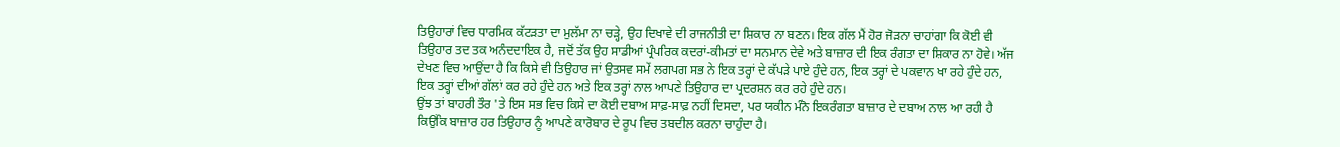ਤਿਉਹਾਰਾਂ ਵਿਚ ਧਾਰਮਿਕ ਕੱਟੜਤਾ ਦਾ ਮੁਲੱਮਾ ਨਾ ਚੜ੍ਹੇ, ਉਹ ਦਿਖਾਵੇ ਦੀ ਰਾਜਨੀਤੀ ਦਾ ਸ਼ਿਕਾਰ ਨਾ ਬਣਨ। ਇਕ ਗੱਲ ਮੈਂ ਹੋਰ ਜੋੜਨਾ ਚਾਹਾਂਗਾ ਕਿ ਕੋਈ ਵੀ ਤਿਉਹਾਰ ਤਦ ਤਕ ਅਨੰਦਦਾਇਕ ਹੈ, ਜਦੋਂ ਤੱਕ ਉਹ ਸਾਡੀਆਂ ਪ੍ਰੰਪਰਿਕ ਕਦਰਾਂ-ਕੀਮਤਾਂ ਦਾ ਸਨਮਾਨ ਦੇਵੇ ਅਤੇ ਬਾਜ਼ਾਰ ਦੀ ਇਕ ਰੰਗਤਾ ਦਾ ਸ਼ਿਕਾਰ ਨਾ ਹੋਵੇ। ਅੱਜ ਦੇਖਣ ਵਿਚ ਆਉਂਦਾ ਹੈ ਕਿ ਕਿਸੇ ਵੀ ਤਿਉਹਾਰ ਜਾਂ ਉਤਸਵ ਸਮੇਂ ਲਗਪਗ ਸਭ ਨੇ ਇਕ ਤਰ੍ਹਾਂ ਦੇ ਕੱਪੜੇ ਪਾਏ ਹੁੰਦੇ ਹਨ, ਇਕ ਤਰ੍ਹਾਂ ਦੇ ਪਕਵਾਨ ਖਾ ਰਹੇ ਹੁੰਦੇ ਹਨ, ਇਕ ਤਰ੍ਹਾਂ ਦੀਆਂ ਗੱਲਾਂ ਕਰ ਰਹੇ ਹੁੰਦੇ ਹਨ ਅਤੇ ਇਕ ਤਰ੍ਹਾਂ ਨਾਲ ਆਪਣੇ ਤਿਉਹਾਰ ਦਾ ਪ੍ਰਦਰਸ਼ਨ ਕਰ ਰਹੇ ਹੁੰਦੇ ਹਨ।
ਉਂਝ ਤਾਂ ਬਾਹਰੀ ਤੌਰ 'ਤੇ ਇਸ ਸਭ ਵਿਚ ਕਿਸੇ ਦਾ ਕੋਈ ਦਬਾਅ ਸਾਫ਼-ਸਾਫ਼ ਨਹੀਂ ਦਿਸਦਾ, ਪਰ ਯਕੀਨ ਮੰਨੋ ਇਕਰੰਗਤਾ ਬਾਜ਼ਾਰ ਦੇ ਦਬਾਅ ਨਾਲ ਆ ਰਹੀ ਹੈ ਕਿਉਂਕਿ ਬਾਜ਼ਾਰ ਹਰ ਤਿਉਹਾਰ ਨੂੰ ਆਪਣੇ ਕਾਰੋਬਾਰ ਦੇ ਰੂਪ ਵਿਚ ਤਬਦੀਲ ਕਰਨਾ ਚਾਹੁੰਦਾ ਹੈ।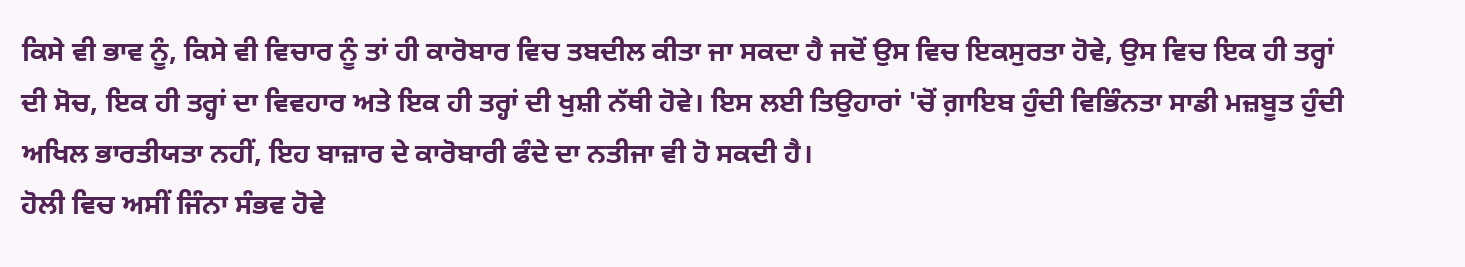ਕਿਸੇ ਵੀ ਭਾਵ ਨੂੰ, ਕਿਸੇ ਵੀ ਵਿਚਾਰ ਨੂੰ ਤਾਂ ਹੀ ਕਾਰੋਬਾਰ ਵਿਚ ਤਬਦੀਲ ਕੀਤਾ ਜਾ ਸਕਦਾ ਹੈ ਜਦੋਂ ਉਸ ਵਿਚ ਇਕਸੁਰਤਾ ਹੋਵੇ, ਉਸ ਵਿਚ ਇਕ ਹੀ ਤਰ੍ਹਾਂ ਦੀ ਸੋਚ, ਇਕ ਹੀ ਤਰ੍ਹਾਂ ਦਾ ਵਿਵਹਾਰ ਅਤੇ ਇਕ ਹੀ ਤਰ੍ਹਾਂ ਦੀ ਖੁਸ਼ੀ ਨੱਥੀ ਹੋਵੇ। ਇਸ ਲਈ ਤਿਉਹਾਰਾਂ 'ਚੋਂ ਗ਼ਾਇਬ ਹੁੰਦੀ ਵਿਭਿੰਨਤਾ ਸਾਡੀ ਮਜ਼ਬੂਤ ਹੁੰਦੀ ਅਖਿਲ ਭਾਰਤੀਯਤਾ ਨਹੀਂ, ਇਹ ਬਾਜ਼ਾਰ ਦੇ ਕਾਰੋਬਾਰੀ ਫੰਦੇ ਦਾ ਨਤੀਜਾ ਵੀ ਹੋ ਸਕਦੀ ਹੈ।
ਹੋਲੀ ਵਿਚ ਅਸੀਂ ਜਿੰਨਾ ਸੰਭਵ ਹੋਵੇ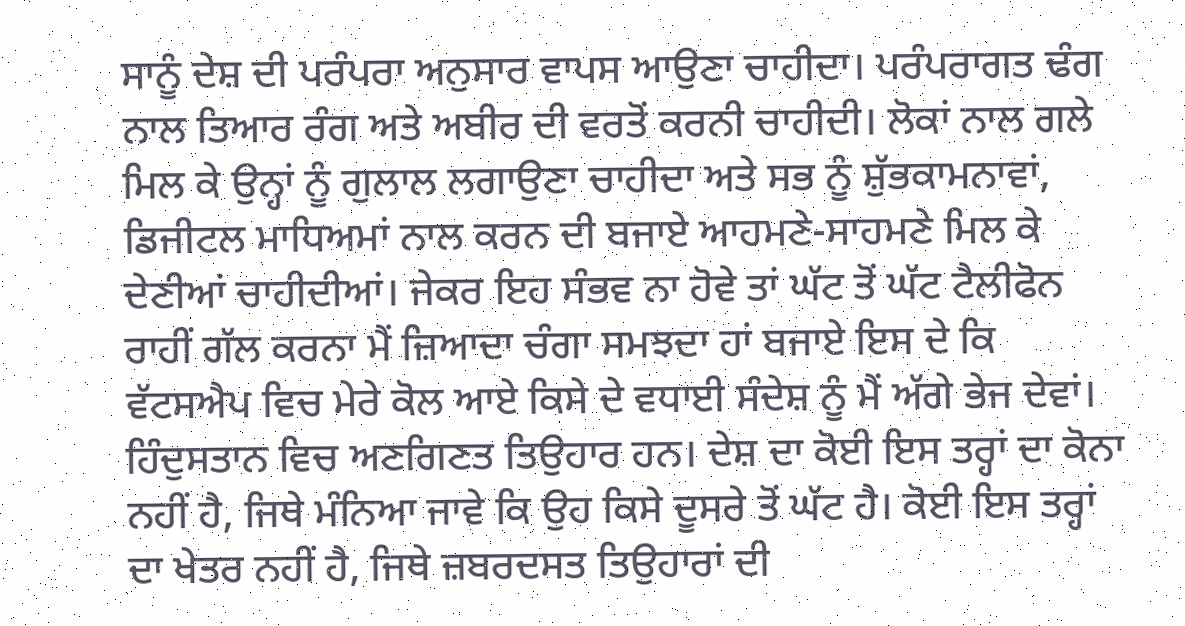ਸਾਨੂੰ ਦੇਸ਼ ਦੀ ਪਰੰਪਰਾ ਅਨੁਸਾਰ ਵਾਪਸ ਆਉਣਾ ਚਾਹੀਦਾ। ਪਰੰਪਰਾਗਤ ਢੰਗ ਨਾਲ ਤਿਆਰ ਰੰਗ ਅਤੇ ਅਬੀਰ ਦੀ ਵਰਤੋਂ ਕਰਨੀ ਚਾਹੀਦੀ। ਲੋਕਾਂ ਨਾਲ ਗਲੇ ਮਿਲ ਕੇ ਉਨ੍ਹਾਂ ਨੂੰ ਗੁਲਾਲ ਲਗਾਉਣਾ ਚਾਹੀਦਾ ਅਤੇ ਸਭ ਨੂੰ ਸ਼ੁੱਭਕਾਮਨਾਵਾਂ, ਡਿਜੀਟਲ ਮਾਧਿਅਮਾਂ ਨਾਲ ਕਰਨ ਦੀ ਬਜਾਏ ਆਹਮਣੇ-ਸਾਹਮਣੇ ਮਿਲ ਕੇ ਦੇਣੀਆਂ ਚਾਹੀਦੀਆਂ। ਜੇਕਰ ਇਹ ਸੰਭਵ ਨਾ ਹੋਵੇ ਤਾਂ ਘੱਟ ਤੋਂ ਘੱਟ ਟੈਲੀਫੋਨ ਰਾਹੀਂ ਗੱਲ ਕਰਨਾ ਮੈਂ ਜ਼ਿਆਦਾ ਚੰਗਾ ਸਮਝਦਾ ਹਾਂ ਬਜਾਏ ਇਸ ਦੇ ਕਿ ਵੱਟਸਐਪ ਵਿਚ ਮੇਰੇ ਕੋਲ ਆਏ ਕਿਸੇ ਦੇ ਵਧਾਈ ਸੰਦੇਸ਼ ਨੂੰ ਮੈਂ ਅੱਗੇ ਭੇਜ ਦੇਵਾਂ। ਹਿੰਦੁਸਤਾਨ ਵਿਚ ਅਣਗਿਣਤ ਤਿਉਹਾਰ ਹਨ। ਦੇਸ਼ ਦਾ ਕੋਈ ਇਸ ਤਰ੍ਹਾਂ ਦਾ ਕੋਨਾ ਨਹੀਂ ਹੈ, ਜਿਥੇ ਮੰਨਿਆ ਜਾਵੇ ਕਿ ਉਹ ਕਿਸੇ ਦੂਸਰੇ ਤੋਂ ਘੱਟ ਹੈ। ਕੋਈ ਇਸ ਤਰ੍ਹਾਂ ਦਾ ਖੇਤਰ ਨਹੀਂ ਹੈ, ਜਿਥੇ ਜ਼ਬਰਦਸਤ ਤਿਉਹਾਰਾਂ ਦੀ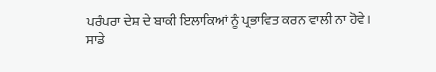ਪਰੰਪਰਾ ਦੇਸ਼ ਦੇ ਬਾਕੀ ਇਲਾਕਿਆਂ ਨੂੰ ਪ੍ਰਭਾਵਿਤ ਕਰਨ ਵਾਲੀ ਨਾ ਹੋਵੇ।
ਸਾਡੇ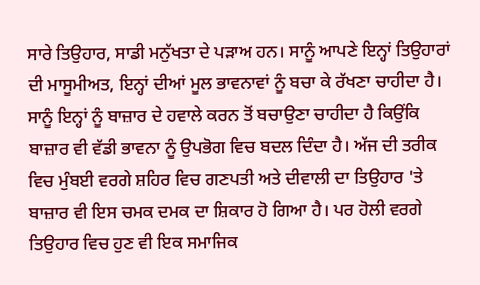ਸਾਰੇ ਤਿਉਹਾਰ, ਸਾਡੀ ਮਨੁੱਖਤਾ ਦੇ ਪੜਾਅ ਹਨ। ਸਾਨੂੰ ਆਪਣੇ ਇਨ੍ਹਾਂ ਤਿਉਹਾਰਾਂ ਦੀ ਮਾਸੂਮੀਅਤ, ਇਨ੍ਹਾਂ ਦੀਆਂ ਮੂਲ ਭਾਵਨਾਵਾਂ ਨੂੰ ਬਚਾ ਕੇ ਰੱਖਣਾ ਚਾਹੀਦਾ ਹੈ। ਸਾਨੂੰ ਇਨ੍ਹਾਂ ਨੂੰ ਬਾਜ਼ਾਰ ਦੇ ਹਵਾਲੇ ਕਰਨ ਤੋਂ ਬਚਾਉਣਾ ਚਾਹੀਦਾ ਹੈ ਕਿਉਂਕਿ ਬਾਜ਼ਾਰ ਵੀ ਵੱਡੀ ਭਾਵਨਾ ਨੂੰ ਉਪਭੋਗ ਵਿਚ ਬਦਲ ਦਿੰਦਾ ਹੈ। ਅੱਜ ਦੀ ਤਰੀਕ ਵਿਚ ਮੁੰਬਈ ਵਰਗੇ ਸ਼ਹਿਰ ਵਿਚ ਗਣਪਤੀ ਅਤੇ ਦੀਵਾਲੀ ਦਾ ਤਿਉਹਾਰ 'ਤੇ ਬਾਜ਼ਾਰ ਵੀ ਇਸ ਚਮਕ ਦਮਕ ਦਾ ਸ਼ਿਕਾਰ ਹੋ ਗਿਆ ਹੈ। ਪਰ ਹੋਲੀ ਵਰਗੇ ਤਿਉਹਾਰ ਵਿਚ ਹੁਣ ਵੀ ਇਕ ਸਮਾਜਿਕ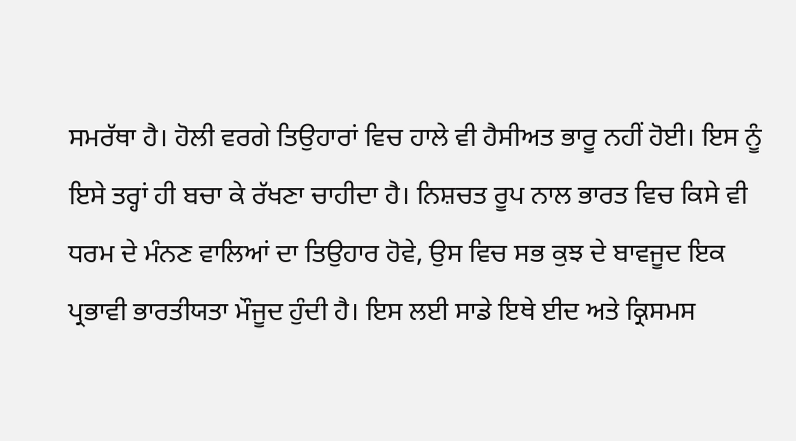ਸਮਰੱਥਾ ਹੈ। ਹੋਲੀ ਵਰਗੇ ਤਿਉਹਾਰਾਂ ਵਿਚ ਹਾਲੇ ਵੀ ਹੈਸੀਅਤ ਭਾਰੂ ਨਹੀਂ ਹੋਈ। ਇਸ ਨੂੰ ਇਸੇ ਤਰ੍ਹਾਂ ਹੀ ਬਚਾ ਕੇ ਰੱਖਣਾ ਚਾਹੀਦਾ ਹੈ। ਨਿਸ਼ਚਤ ਰੂਪ ਨਾਲ ਭਾਰਤ ਵਿਚ ਕਿਸੇ ਵੀ ਧਰਮ ਦੇ ਮੰਨਣ ਵਾਲਿਆਂ ਦਾ ਤਿਉਹਾਰ ਹੋਵੇ, ਉਸ ਵਿਚ ਸਭ ਕੁਝ ਦੇ ਬਾਵਜੂਦ ਇਕ ਪ੍ਰਭਾਵੀ ਭਾਰਤੀਯਤਾ ਮੌਜੂਦ ਹੁੰਦੀ ਹੈ। ਇਸ ਲਈ ਸਾਡੇ ਇਥੇ ਈਦ ਅਤੇ ਕ੍ਰਿਸਮਸ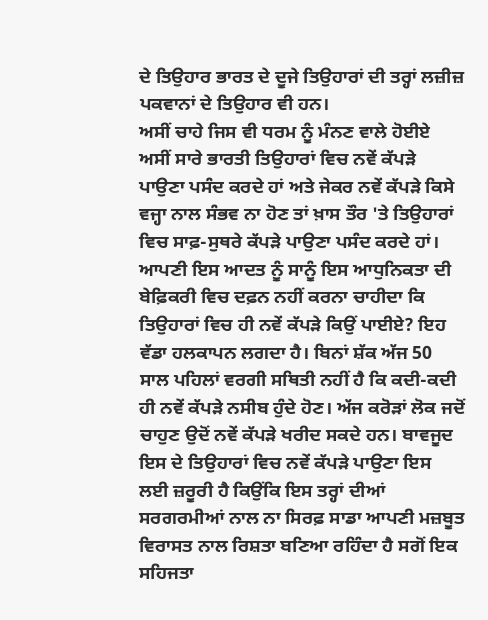ਦੇ ਤਿਉਹਾਰ ਭਾਰਤ ਦੇ ਦੂਜੇ ਤਿਉਹਾਰਾਂ ਦੀ ਤਰ੍ਹਾਂ ਲਜ਼ੀਜ਼ ਪਕਵਾਨਾਂ ਦੇ ਤਿਉਹਾਰ ਵੀ ਹਨ।
ਅਸੀਂ ਚਾਹੇ ਜਿਸ ਵੀ ਧਰਮ ਨੂੰ ਮੰਨਣ ਵਾਲੇ ਹੋਈਏ ਅਸੀਂ ਸਾਰੇ ਭਾਰਤੀ ਤਿਉਹਾਰਾਂ ਵਿਚ ਨਵੇਂ ਕੱਪੜੇ ਪਾਉਣਾ ਪਸੰਦ ਕਰਦੇ ਹਾਂ ਅਤੇ ਜੇਕਰ ਨਵੇਂ ਕੱਪੜੇ ਕਿਸੇ ਵਜ੍ਹਾ ਨਾਲ ਸੰਭਵ ਨਾ ਹੋਣ ਤਾਂ ਖ਼ਾਸ ਤੌਰ 'ਤੇ ਤਿਉਹਾਰਾਂ ਵਿਚ ਸਾਫ਼-ਸੁਥਰੇ ਕੱਪੜੇ ਪਾਉਣਾ ਪਸੰਦ ਕਰਦੇ ਹਾਂ। ਆਪਣੀ ਇਸ ਆਦਤ ਨੂੰ ਸਾਨੂੰ ਇਸ ਆਧੁਨਿਕਤਾ ਦੀ ਬੇਫ਼ਿਕਰੀ ਵਿਚ ਦਫ਼ਨ ਨਹੀਂ ਕਰਨਾ ਚਾਹੀਦਾ ਕਿ ਤਿਉਹਾਰਾਂ ਵਿਚ ਹੀ ਨਵੇਂ ਕੱਪੜੇ ਕਿਉਂ ਪਾਈਏ? ਇਹ ਵੱਡਾ ਹਲਕਾਪਨ ਲਗਦਾ ਹੈ। ਬਿਨਾਂ ਸ਼ੱਕ ਅੱਜ 50 ਸਾਲ ਪਹਿਲਾਂ ਵਰਗੀ ਸਥਿਤੀ ਨਹੀਂ ਹੈ ਕਿ ਕਦੀ-ਕਦੀ ਹੀ ਨਵੇਂ ਕੱਪੜੇ ਨਸੀਬ ਹੁੰਦੇ ਹੋਣ। ਅੱਜ ਕਰੋੜਾਂ ਲੋਕ ਜਦੋਂ ਚਾਹੁਣ ਉਦੋਂ ਨਵੇਂ ਕੱਪੜੇ ਖਰੀਦ ਸਕਦੇ ਹਨ। ਬਾਵਜੂਦ ਇਸ ਦੇ ਤਿਉਹਾਰਾਂ ਵਿਚ ਨਵੇਂ ਕੱਪੜੇ ਪਾਉਣਾ ਇਸ ਲਈ ਜ਼ਰੂਰੀ ਹੈ ਕਿਉਂਕਿ ਇਸ ਤਰ੍ਹਾਂ ਦੀਆਂ ਸਰਗਰਮੀਆਂ ਨਾਲ ਨਾ ਸਿਰਫ਼ ਸਾਡਾ ਆਪਣੀ ਮਜ਼ਬੂਤ ਵਿਰਾਸਤ ਨਾਲ ਰਿਸ਼ਤਾ ਬਣਿਆ ਰਹਿੰਦਾ ਹੈ ਸਗੋਂ ਇਕ ਸਹਿਜਤਾ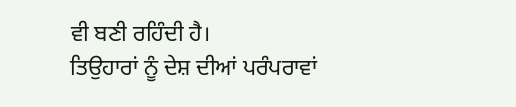ਵੀ ਬਣੀ ਰਹਿੰਦੀ ਹੈ।
ਤਿਉਹਾਰਾਂ ਨੂੰ ਦੇਸ਼ ਦੀਆਂ ਪਰੰਪਰਾਵਾਂ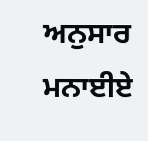ਅਨੁਸਾਰ ਮਨਾਈਏ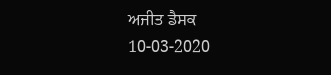ਅਜੀਤ ਡੈਸਕ
10-03-2020